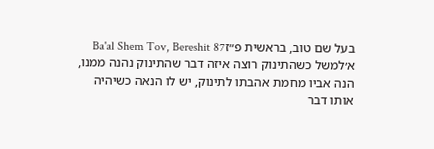בעל שם טוב, בראשית פ״זBa'al Shem Tov, Bereshit 87
א׳למשל כשהתינוק רוצה איזה דבר שהתינוק נהנה ממנו, הנה אביו מחמת אהבתו לתינוק, יש לו הנאה כשיהיה אותו דבר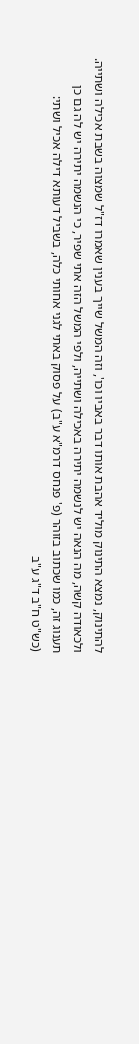להתינוק, נמצא התינוק מוליד אהבת אותו דבר באביו וכו', וזה המשל שייך בענין שאמרו דז"ל שמצוה בשבת אכילה ושתייה. ולכאודה קשה, מה הנאה יש לנשמה יתירה באכילה ושתייה, ולפי המשל הזה אתי שפיר, כי הנשמה יתירה יש לה גם כן תענוג זה, כמו שכתוב בזוהר (פ' פנחס דרמ"א ע"ב) על פסוק באתי לגני אחותי כלה, בשביל דעותא דילה אכיל ושתי:
(כש"ט ח"ב ד"ג ע"ב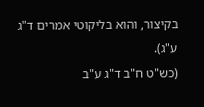בקיצור, והוא בליקוטי אמרים ד"ג ע"ג).
(כש"ט ח"ב ד"ג ע"ב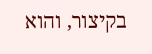בקיצור, והוא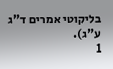בליקוטי אמרים ד"ג ע"ג).
1